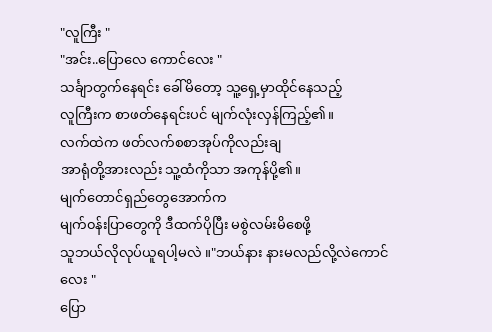"လူကြီး "
"အင်း..ပြောလေ ကောင်လေး "
သင်္ချာတွက်နေရင်း ခေါ်မိတော့ သူ့ရှေ့မှာထိုင်နေသည့်
လူကြီးက စာဖတ်နေရင်းပင် မျက်လုံးလှန်ကြည့်၏။
လက်ထဲက ဖတ်လက်စစာအုပ်ကိုလည်းချ
အာရုံတို့အားလည်း သူ့ထံကိုသာ အကုန်ပို့၏။
မျက်တောင်ရှည်တွေအောက်က
မျက်၀န်းပြာတွေကို ဒီထက်ပိုပြီး မစွဲလမ်းမိစေဖို့
သူဘယ်လိုလုပ်ယူရပါ့မလဲ ။"ဘယ်နား နားမလည်လို့လဲကောင်လေး "
ပြော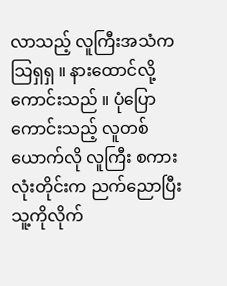လာသည့် လူကြီးအသံက သြရှရှ ။ နားထောင်လို့ကောင်းသည် ။ ပုံပြောကောင်းသည့် လူတစ်ယောက်လို လူကြီး စကားလုံးတိုင်းက ညက်ညောပြီး သူ့ကိုလိုက်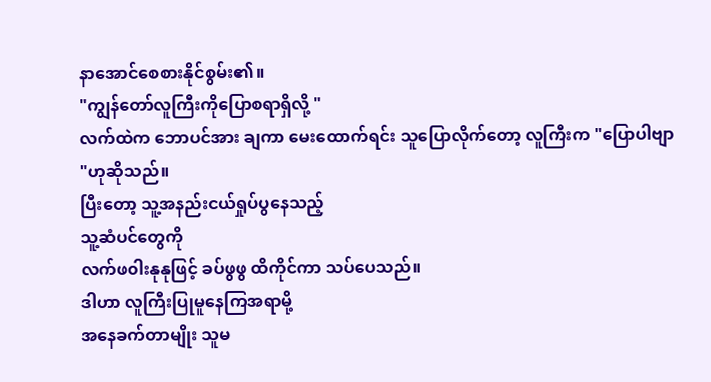နာအောင်စေစားနိုင်စွမ်း၏။
"ကျွန်တော်လူကြီးကိုပြောစရာရှိလို့ "
လက်ထဲက ဘောပင်အား ချကာ မေးထောက်ရင်း သူပြောလိုက်တော့ လူကြီးက "ပြောပါဗျာ "ဟုဆိုသည်။
ပြီးတော့ သူ့အနည်းငယ်ရှုပ်ပွနေသည့်
သူ့ဆံပင်တွေကို
လက်ဖ၀ါးနုနုဖြင့် ခပ်ဖွဖွ ထိကိုင်ကာ သပ်ပေသည်။
ဒါဟာ လူကြီးပြုမူနေကြအရာမို့
အနေခက်တာမျိုး သူမ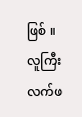ဖြစ် ။
လူကြီးလက်ဖ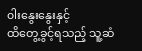၀ါးနွေးနွေးနှင့်
ထိတွေ့ခွင့်ရသည့် သူ့ဆံ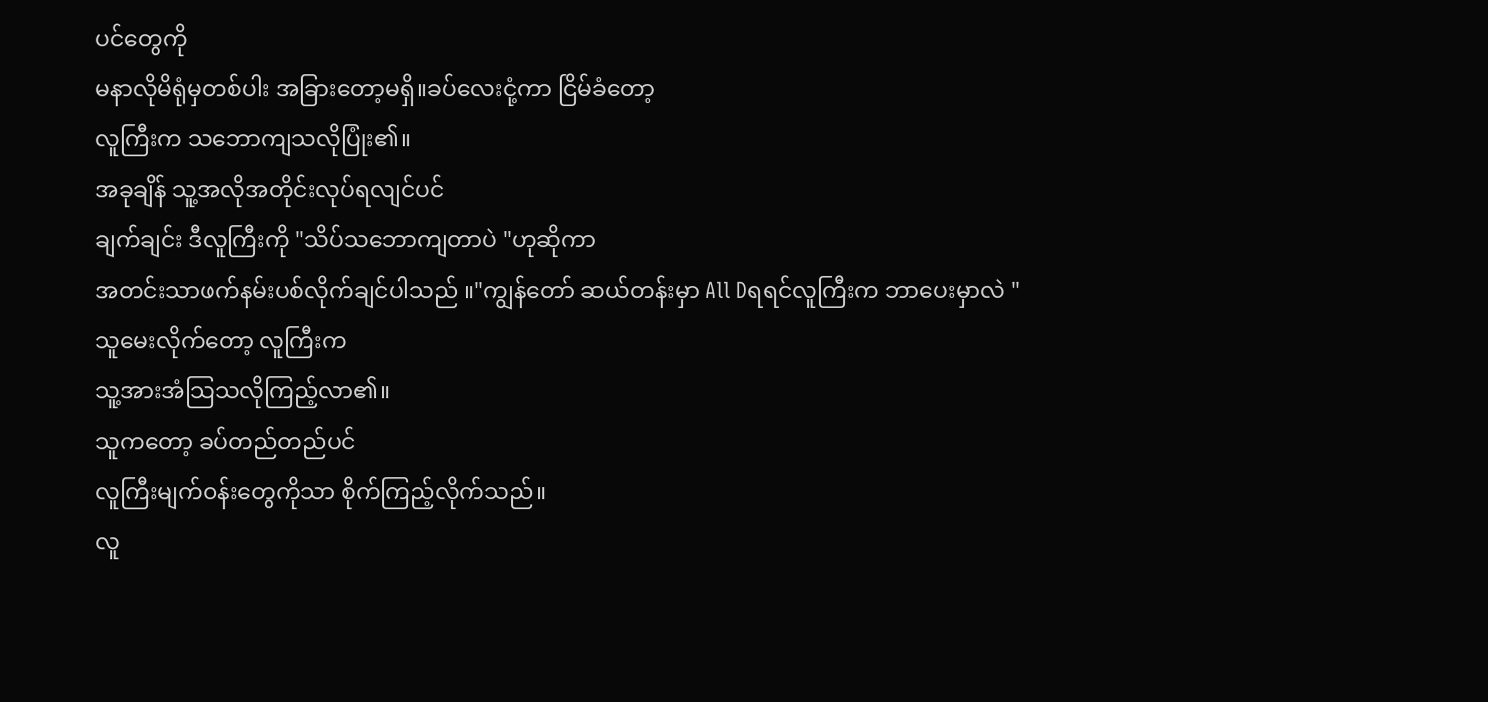ပင်တွေကို
မနာလိုမိရုံမှတစ်ပါး အခြားတော့မရှိ။ခပ်လေးငုံ့ကာ ငြိမ်ခံတော့
လူကြီးက သဘောကျသလိုပြုံး၏။
အခုချိန် သူ့အလိုအတိုင်းလုပ်ရလျင်ပင်
ချက်ချင်း ဒီလူကြီးကို "သိပ်သဘောကျတာပဲ "ဟုဆိုကာ
အတင်းသာဖက်နမ်းပစ်လိုက်ချင်ပါသည် ။"ကျွန်တော် ဆယ်တန်းမှာ All Dရရင်လူကြီးက ဘာပေးမှာလဲ "
သူမေးလိုက်တော့ လူကြီးက
သူ့အားအံသြသလိုကြည့်လာ၏။
သူကတော့ ခပ်တည်တည်ပင်
လူကြီးမျက်၀န်းတွေကိုသာ စိုက်ကြည့်လိုက်သည်။
လူ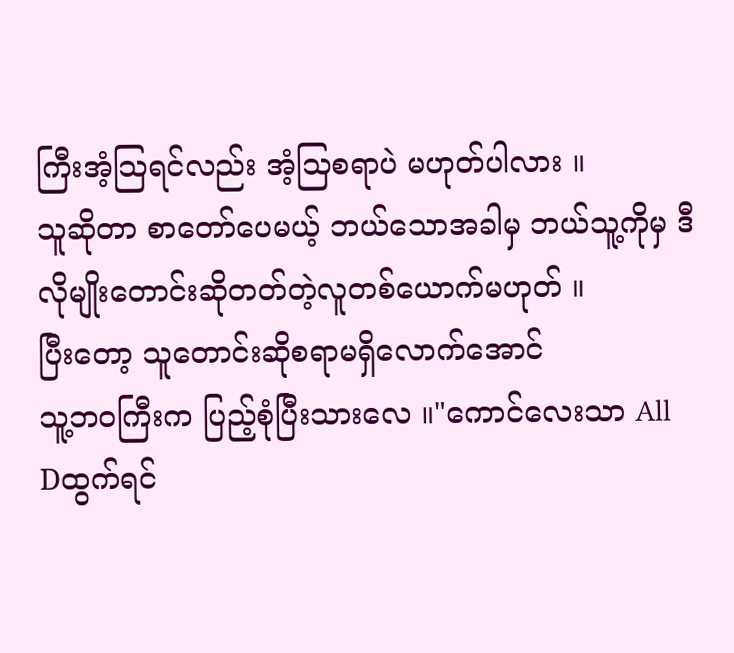ကြီးအံ့သြရင်လည်း အံ့သြစရာပဲ မဟုတ်ပါလား ။
သူဆိုတာ စာတော်ပေမယ့် ဘယ်သောအခါမှ ဘယ်သူ့ကိုမှ ဒီလိုမျိုးတောင်းဆိုတတ်တဲ့လူတစ်ယောက်မဟုတ် ။
ပြီးတော့ သူတောင်းဆိုစရာမရှိလောက်အောင်
သူ့ဘ၀ကြီးက ပြည့်စုံပြီးသားလေ ။"ကောင်လေးသာ All Dထွက်ရင်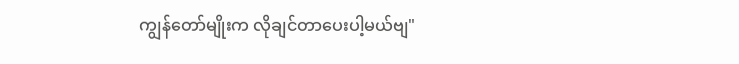ကျွန်တော်မျိုးက လိုချင်တာပေးပါ့မယ်ဗျ"